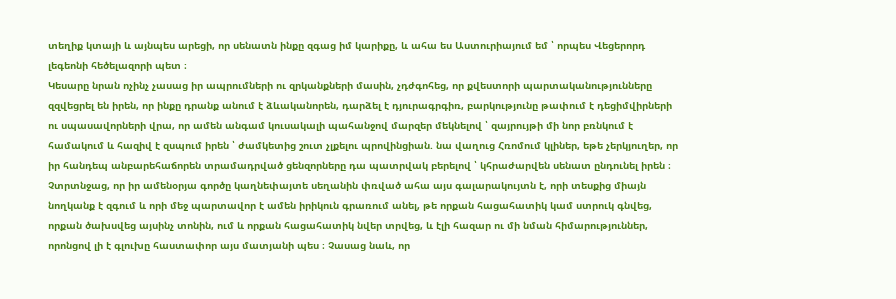տեղիք կտայի և այնպես արեցի, որ սենատն ինքը զգաց իմ կարիքը, և ահա ես Աստուրիայում եմ ՝ որպես Վեցերորդ լեգեոնի հեծելազորի պետ ։
Կեսարը նրան ոչինչ չասաց իր ապրումների ու զրկանքների մասին, չդժգոհեց, որ քվեստորի պարտականությունները զզվեցրել են իրեն, որ ինքը դրանք անում է ձևականորեն, դարձել է դյուրագրգիռ, բարկությունը թափում է դեցիմվիրների ու սպասավորների վրա, որ ամեն անգամ կուսակալի պահանջով մարզեր մեկնելով ՝ զայրույթի մի նոր բռնկում է համակում և հազիվ է զսպում իրեն ՝ ժամկետից շուտ չլքելու պրովինցիան. նա վաղուց Հռոմում կլիներ, եթե չերկյուղեր, որ իր հանդեպ անբարեհաճորեն տրամադրված ցենզորները դա պատրվակ բերելով ՝ կհրաժարվեն սենատ ընդունել իրեն ։ Չտրտնջաց, որ իր ամենօրյա գործը կաղնեփայտե սեղանին փռված ահա այս գալարակույտն է, որի տեսքից միայն նողկանք է զգում և որի մեջ պարտավոր է ամեն իրիկուն գրառում անել, թե որքան հացահատիկ կամ ստրուկ գնվեց, որքան ծախսվեց այսինչ տոնին, ում և որքան հացահատիկ նվեր տրվեց, և էլի հազար ու մի նման հիմարություններ, որոնցով լի է գլուխը հաստափոր այս մատյանի պես ։ Չասաց նաև, որ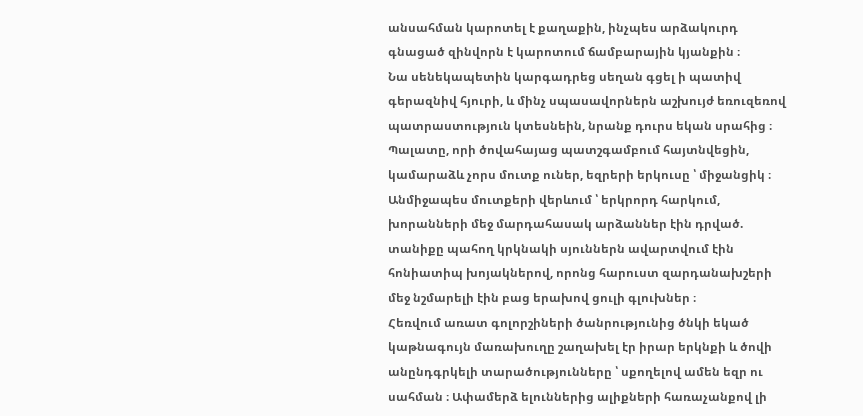անսահման կարոտել է քաղաքին, ինչպես արձակուրդ գնացած զինվորն է կարոտում ճամբարային կյանքին ։
Նա սենեկապետին կարգադրեց սեղան գցել ի պատիվ գերազնիվ հյուրի, և մինչ սպասավորներն աշխույժ եռուզեռով պատրաստություն կտեսնեին, նրանք դուրս եկան սրահից ։ Պալատը, որի ծովահայաց պատշգամբում հայտնվեցին, կամարաձև չորս մուտք ուներ, եզրերի երկուսը ՝ միջանցիկ ։ Անմիջապես մուտքերի վերևում ՝ երկրորդ հարկում, խորանների մեջ մարդահասակ արձաններ էին դրված. տանիքը պահող կրկնակի սյուններն ավարտվում էին հոնիատիպ խոյակներով, որոնց հարուստ զարդանախշերի մեջ նշմարելի էին բաց երախով ցուլի գլուխներ ։
Հեռվում առատ գոլորշիների ծանրությունից ծնկի եկած կաթնագույն մառախուղը շաղախել էր իրար երկնքի և ծովի անընդգրկելի տարածությունները ՝ սքողելով ամեն եզր ու սահման ։ Ափամերձ ելուններից ալիքների հառաչանքով լի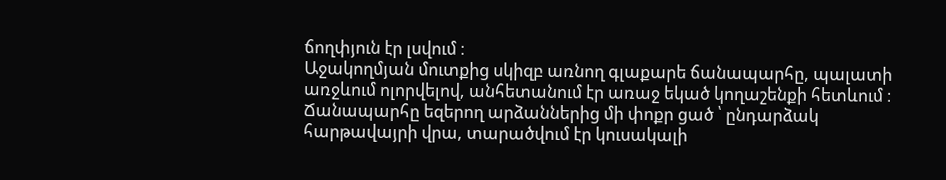ճողփյուն էր լսվում ։
Աջակողմյան մուտքից սկիզբ առնող գլաքարե ճանապարհը, պալատի առջևում ոլորվելով, անհետանում էր առաջ եկած կողաշենքի հետևում ։ Ճանապարհը եզերող արձաններից մի փոքր ցած ՝ ընդարձակ հարթավայրի վրա, տարածվում էր կուսակալի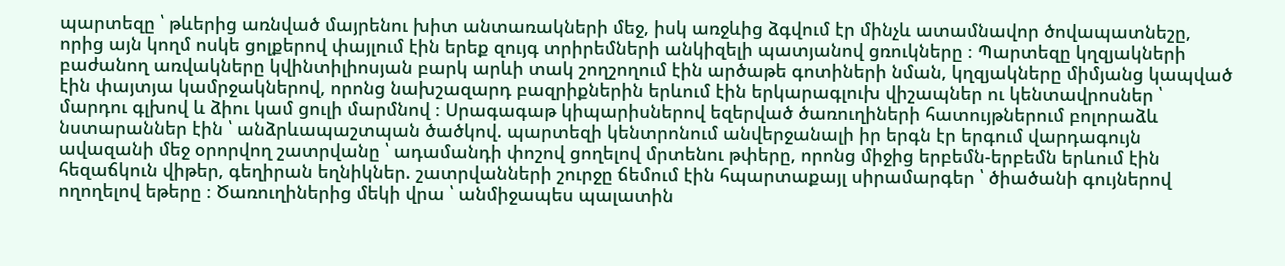պարտեզը ՝ թևերից առնված մայրենու խիտ անտառակների մեջ, իսկ առջևից ձգվում էր մինչև ատամնավոր ծովապատնեշը, որից այն կողմ ոսկե ցոլքերով փայլում էին երեք զույգ տրիրեմների անկիզելի պատյանով ցռուկները ։ Պարտեզը կղզյակների բաժանող առվակները կվինտիլիոսյան բարկ արևի տակ շողշողում էին արծաթե գոտիների նման, կղզյակները միմյանց կապված էին փայտյա կամրջակներով, որոնց նախշազարդ բազրիքներին երևում էին երկարագլուխ վիշապներ ու կենտավրոսներ ՝ մարդու գլխով և ձիու կամ ցուլի մարմնով ։ Սրագագաթ կիպարիսներով եզերված ծառուղիների հատույթներում բոլորաձև նստարաններ էին ՝ անձրևապաշտպան ծածկով. պարտեզի կենտրոնում անվերջանալի իր երգն էր երգում վարդագույն ավազանի մեջ օրորվող շատրվանը ՝ ադամանդի փոշով ցողելով մրտենու թփերը, որոնց միջից երբեմն-երբեմն երևում էին հեզաճկուն վիթեր, գեղիրան եղնիկներ. շատրվանների շուրջը ճեմում էին հպարտաքայլ սիրամարգեր ՝ ծիածանի գույներով ողողելով եթերը ։ Ծառուղիներից մեկի վրա ՝ անմիջապես պալատին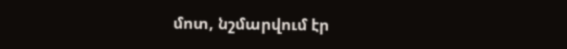մոտ, նշմարվում էր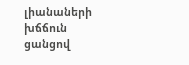լիանաների խճճուն ցանցով